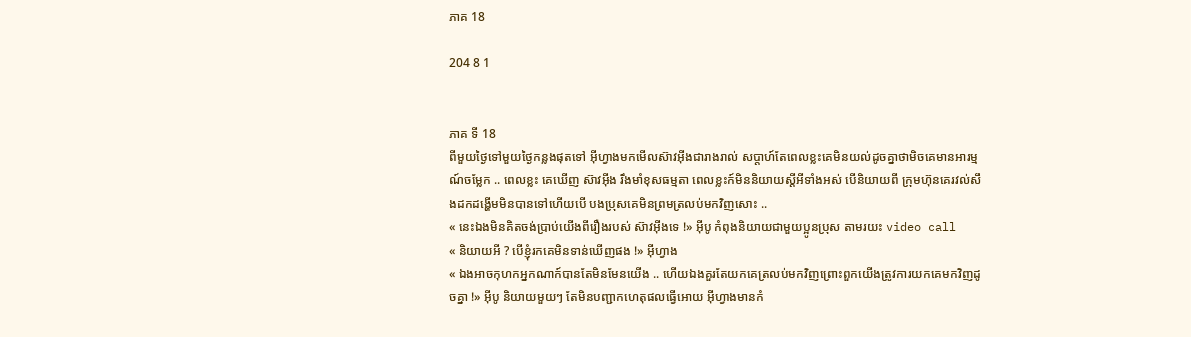ភាគ 18

204 8 1


ភាគ ទី 18
ពីមួយថ្ងៃទៅមួយថ្ងៃកន្លងផុតទៅ អុីហ្វាងមកមើលស៊ាវអុីងជារាងរាល់ សប្តាហ៍តែពេលខ្លះគេមិនយល់ដូចគ្នាថាមិចគេមានអារម្មណ៍ចម្លែក .. ពេលខ្លះ គេឃើញ ស៊ាវអុីង រឹងមាំខុសធម្មតា ពេលខ្លះក៍មិននិយាយស្តីអីទាំងអស់ បើនិយាយពី ក្រុមហ៊ុនគេរវល់សឹងដកដង្ហើមមិនបានទៅហើយបើ បងប្រុសគេមិនព្រមត្រលប់មកវិញសោះ ..
« នេះឯងមិនគិតចង់ប្រាប់យើងពីរឿងរបស់ ស៊ាវអុីងទេ !» អុីបូ កំពុងនិយាយជាមួយប្អូនប្រុស តាមរយះ video call
« និយាយអី ? បើខ្ញុំរកគេមិនទាន់ឃើញផង !» អុីហ្វាង
« ឯងអាចកុហកអ្នកណាក៍បានតែមិនមែនយើង .. ហើយឯងគួរតែយកគេត្រលប់មកវិញព្រោះពួកយើងត្រូវការយកគេមកវិញដូចគ្នា !» អុីបូ និយាយមួយៗ តែមិនបញ្ជាកហេតុផលធ្វើអោយ អុីហ្វាងមានកំ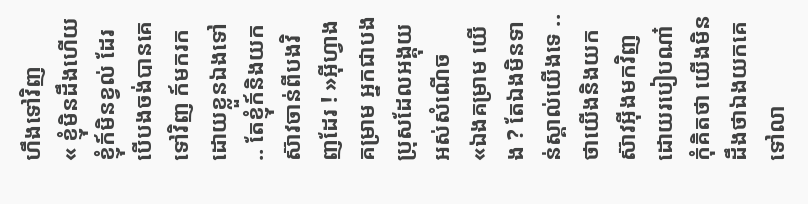ហឹងទៅវិញ
« ខ្ញុំមិនដឹងហើយខ្ញុំក៍មិនខ្វល់ ដែរ បើបងចង់បានគេទៅវិញ ក៍មករកដោយខ្លួនឯងទៅ .. តែខ្ញុំក៍និងយក ស៊ាវចាន់ពីបងវិញដែរ ! »អុីហ្វាងគម្រាម អ្នកជាបងប្រុសដែលអង្គុយអស់សំណើច
«ឯងគម្រាម យើង ? តែឯងមិនទាន់ស្គាល់យើងទេ .. ថាយើងនិងយក ស៊ាវអុីងមកវិញដោយរបៀបណា៎ កុំគិតថា យើងមិនដឹងថាឯងយកគេទៅលា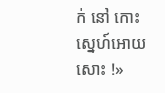ក់ នៅ កោះស្នេហ៍អោយសោះ !»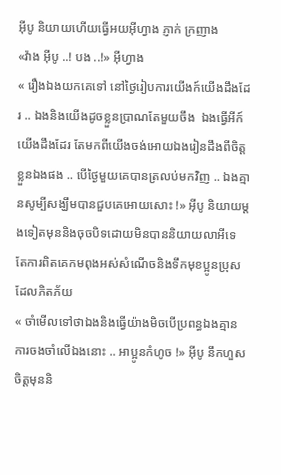អុីបូ និយាយហើយធ្វើអយអុីហ្វាង ភ្ញាក់ ក្រញាង
«វ៉ាង អុីបូ ..! បង ..!» អុីហ្វាង
« រឿងឯងយកគេទៅ នៅថ្ងៃរៀបការយើងក៍យើងដឹងដែរ .. ឯងនិងយើងដូចខ្លួនប្រាណតែមួយចឹង  ឯងធ្វើអីក៍យើងដឹងដែរ តែមកពីយើងចង់អោយឯងរៀនដឹងពីចិត្តខ្លួនឯងផង .. បើថ្ងៃមួយគេបានត្រលប់មកវិញ .. ឯងគ្មានសូម្បីសង្ឃឹមបានជួបគេអោយសោះ !» អុីបូ និយាយម្តងទៀតមុននិងចុចបិទដោយមិនបាននិយាយលាអីទេ តែការពិតគេកមពុងអស់សំណើចនិងទឹកមុខប្អូនប្រុសដែលភិតភ័យ
« ចាំមើលទៅថាឯងនិងធ្វើយ៉ាងមិចបើប្រពន្ធឯងគ្មានការចងចាំលើឯងនោះ .. អាប្អូនកំហូច !» អុីបូ នឹកហួសចិត្តមុននិ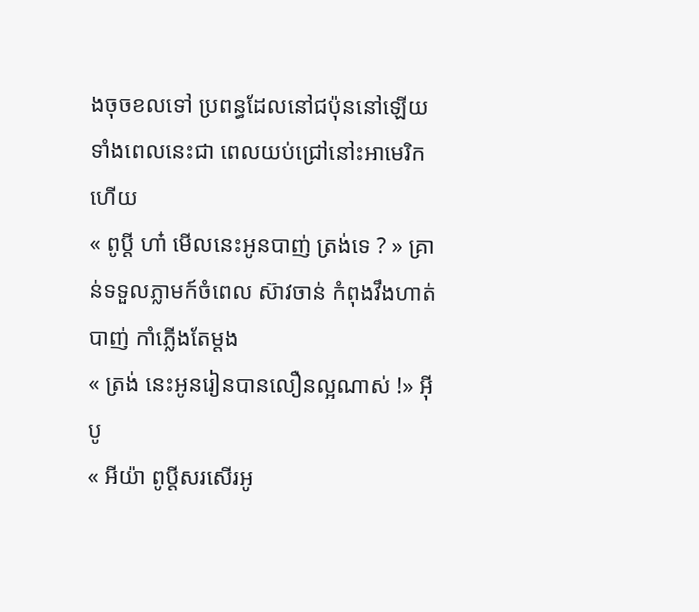ងចុចខលទៅ ប្រពន្ធដែលនៅជប៉ុននៅឡើយ ទាំងពេលនេះជា ពេលយប់ជ្រៅនៅះអាមេរិកហើយ
« ពូប្តី ហា៎ មើលនេះអូនបាញ់ ត្រង់ទេ ? » គ្រាន់ទទួលភ្លាមក៍ចំពេល ស៊ាវចាន់ កំពុងវឹងហាត់ បាញ់ កាំភ្លើងតែម្តង
« ត្រង់ នេះអូនរៀនបានលឿនល្អណាស់ !» អុីបូ
« អីយ៉ា ពូប្តីសរសើរអូ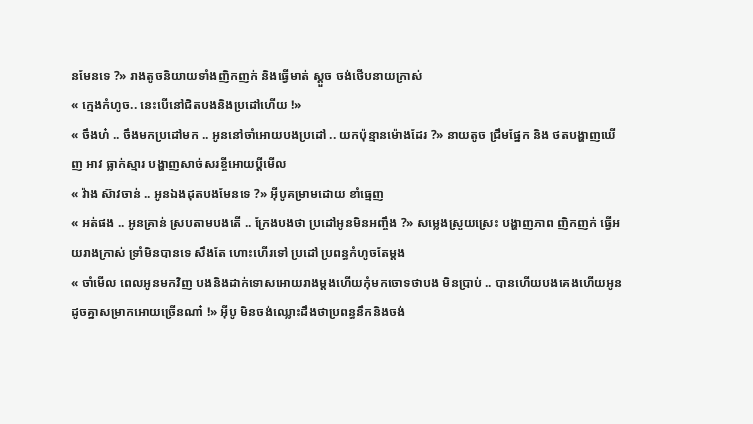នមែនទេ ?» រាងតូចនិយាយទាំងញិកញក់ និងធ្វើមាត់ ស្តួច ចង់ថើបនាយក្រាស់
« ក្មេងកំហូច.. នេះបើនៅជិតបងនិងប្រដៅហើយ !»
« ចឹងហ៎ .. ចឹងមកប្រដៅមក .. អូននៅចាំអោយបងប្រដៅ .. យកប៉ុន្មានម៉ោងដែរ ?» នាយតូច ជ្រឹមផ្នែក និង ថតបង្ហាញឃើញ អាវ ធ្លាក់ស្មារ បង្ហាញសាច់សរខ្ចីអោយប្តីមើល
« វ៉ាង ស៊ាវចាន់ .. អូនឯងដុតបងមែនទេ ?» អុីបូគម្រាមដោយ ខាំធ្មេញ
« អត់ផង .. អូនគ្រាន់ ស្របតាមបងតើ .. ក្រែងបងថា ប្រដៅអូនមិនអញ្ចឹង ?» សម្លេងស្រួយស្រេះ បង្ហាញភាព ញិកញក់ ធ្វើអយរាងក្រាស់ ទ្រាំមិនបានទេ សឹងតែ ហោះហើរទៅ ប្រដៅ ប្រពន្ធកំហូចតែម្តង
« ចាំមើល ពេលអូនមកវិញ បងនិងដាក់ទោសអោយរាងម្តងហើយកុំមកចោទថាបង មិនប្រាប់ .. បានហើយបងគេងហើយអូនដូចគ្នាសម្រាកអោយច្រើនណា៎ !» អុីបូ មិនចង់ឈ្លោះដឹងថាប្រពន្ធនឹកនិងចង់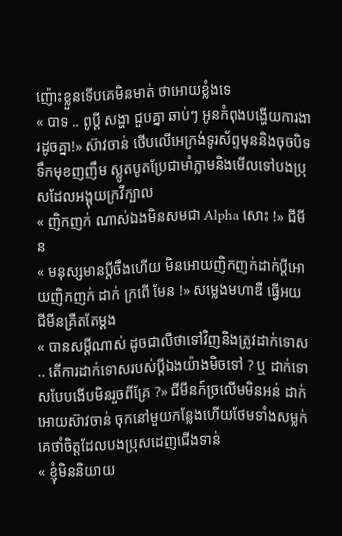ញ៉ោះខ្លួនទើបគេមិនមាត់ ថាអោយខ្លំងទេ
« បាទ .. ពូប្តី សង្ហា ជួបគ្នា ឆាប់ៗ អូនកំពុងបង្ហើយការងារដូចគ្នា!» ស៊ាវចាន់ ថើបលើអេក្រង់ទូរស័ព្ទមុននិងចុចបិទ ទឹកមុខញញឹម ស្លូតបូតប្រែជាមាំភ្លាមនិងមើលទៅបងប្រុសដែលអង្គុយក្រវីក្បាល
« ញិកញក់ ណាស់ឯងមិនសមជា Alpha សោះ !» ជីមីន
« មនុស្សមានប្តីចឹងហើយ មិនអោយញិកញក់ដាក់ប្តីអោយញិកញក់ ដាក់ ក្រពើ មែន !» សម្លេងមហាឌឺ ធ្វើអយ ជីមីនគ្រឺតតែម្តង
« បានសម្តីណាស់ ដូចជាលឺថាទៅវិញនិងត្រូវដាក់ទោស .. តើការដាក់ទោសរបស់ប្តីឯងយ៉ាងមិចទៅ ? ឬ ដាក់ទោសបែបងើបមិនរួចពីគ្រែ ?» ជីមីនក៍ច្រលើមមិនអន់ ដាក់អោយស៊ាវចាន់ ចុកនៅមួយកន្លែងហើយថែមទាំងសម្លក់គេថាំចិត្តដែលបងប្រុសដេញជើងទាន់
« ខ្ញុំមិននិយាយ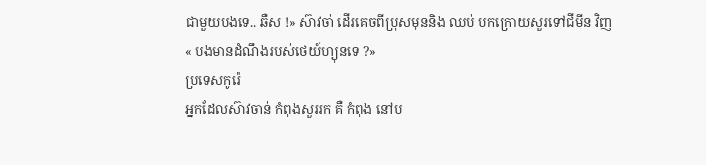ជាមួយបងទេ.. ឆឺស !» ស៊ាវចា់ ដើរគេចពីប្រុសមុននិង ឈប់ បកក្រោយសួរទៅជីមីន វិញ
« បងមានដំណឹងរបស់ថេយ៍ហ្យុនទេ ?»
ប្រទេសកូរ៉េ
អ្នកដែលស៊ាវចាន់ កំពុងសួររក គឺ កំពុង នៅប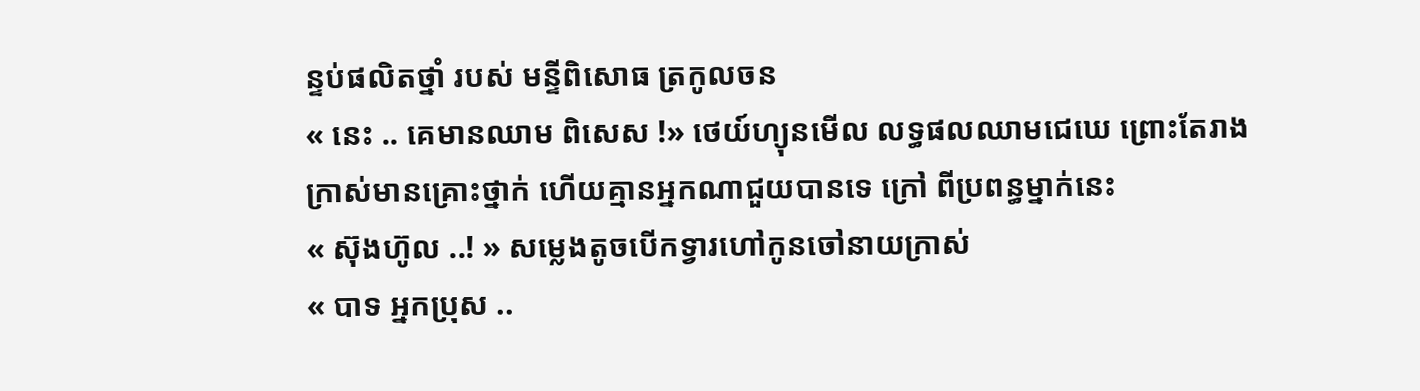ន្ទប់ផលិតថ្នាំ របស់ មន្ទីពិសោធ ត្រកូលចន
« នេះ .. គេមានឈាម ពិសេស !» ថេយ៍ហ្យុនមើល លទ្ធផលឈាមជេឃេ ព្រោះតែរាងក្រាស់មានគ្រោះថ្នាក់ ហើយគ្មានអ្នកណាជួយបានទេ ក្រៅ ពីប្រពន្ធម្នាក់នេះ
« ស៊ុងហ៊ូល ..! » សម្លេងតូចបើកទ្វារហៅកូនចៅនាយក្រាស់
« បាទ អ្នកប្រុស ..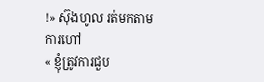!» ស៊ុងហូល រត់មកតាមការហៅ
« ខ្ញុំត្រូវការជួប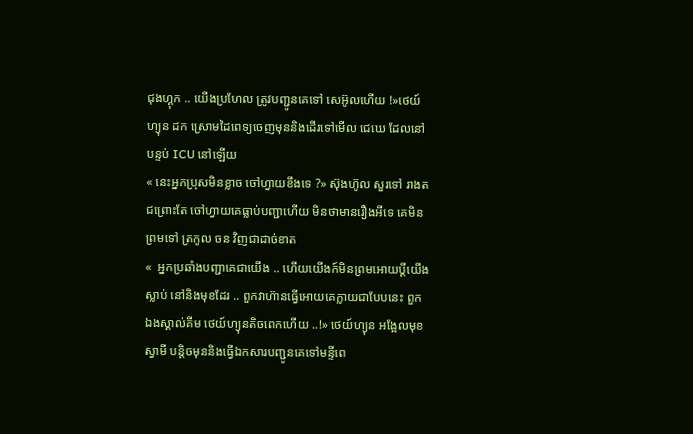ជុងហ្គុក .. យើងប្រហែល ត្រូវបញ្ជូនគេទៅ សេអ៊ូលហើយ !»ថេយ៍ហ្យុន ដក ស្រោមដៃពេទ្យចេញមុននិងដើរទៅមើល ជេឃេ ដែលនៅ បន្ទប់ ICU នៅឡើយ
« នេះអ្នកប្រុសមិនខ្លាច ចៅហ្វាយខឹងទេ ?» ស៊ុងហ៊ូល សួរទៅ រាងតជព្រោះតែ ចៅហ្វាយគេធ្លាប់បញ្ជាហើយ មិនថាមានរឿងអីទេ គេមិនព្រមទៅ ត្រកូល ចន វិញជាដាច់ខាត
«  អ្នកប្រឆាំងបញ្ជាគេជាយើង .. ហើយយើងក៍មិនព្រមអោយប្តីយើងស្លាប់ នៅនិងមុខដែរ .. ពួកវាហ៊ានធ្វើអោយគេក្លាយជាបែបនេះ ពួកឯងស្គាល់គីម ថេយ៍ហ្យុនតិចពេកហើយ ..!» ថេយ៍ហ្យុន អង្អែលមុខស្វាមី បន្តិចមុននិងធ្វើឯកសារបញ្ជូនគេទៅមន្ទីពេ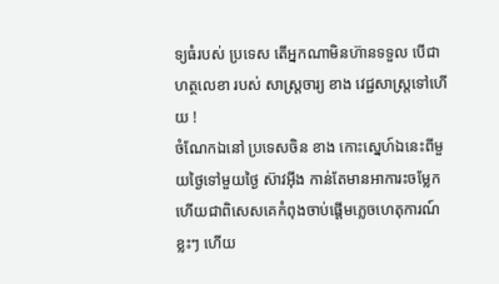ទ្យធំរបស់ ប្រទេស តើអ្នកណាមិនហ៊ានទទួល បើជា ហត្ថលេខា របស់ សាស្រ្តចារ្យ ខាង វេជ្ជសាស្រ្តទៅហើយ !
ចំណែកឯនៅ ប្រទេសចិន ខាង កោះស្នេហ៍ឯនេះពីមួយថ្ងៃទៅមួយថ្ងៃ ស៊ាវអុីង កាន់តែមានអាការះចម្លែក ហើយជាពិសេសគេកំពុងចាប់ផ្តើមភ្លេចហេតុការណ៍ខ្លះៗ ហើយ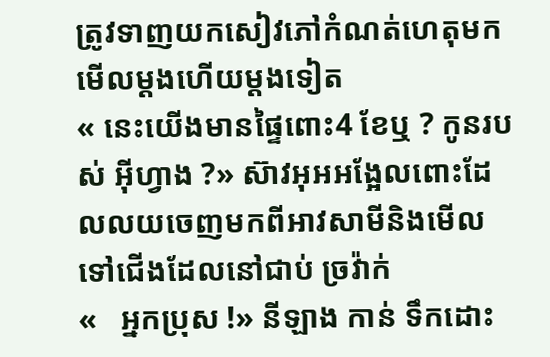ត្រូវទាញយកសៀវភៅកំណត់ហេតុមកមើលម្តងហើយម្តងទៀត
« នេះយើងមានផ្ទៃពោះ4 ខែឬ ? កូនរបស់ អុីហ្វាង ?» ស៊ាវអុអអង្អែលពោះដែលលយចេញមកពីអាវសាមីនិងមើលទៅជើងដែលនៅជាប់ ច្រវ៉ាក់
«   អ្នកប្រុស !» នីឡាង កាន់ ទឹកដោះ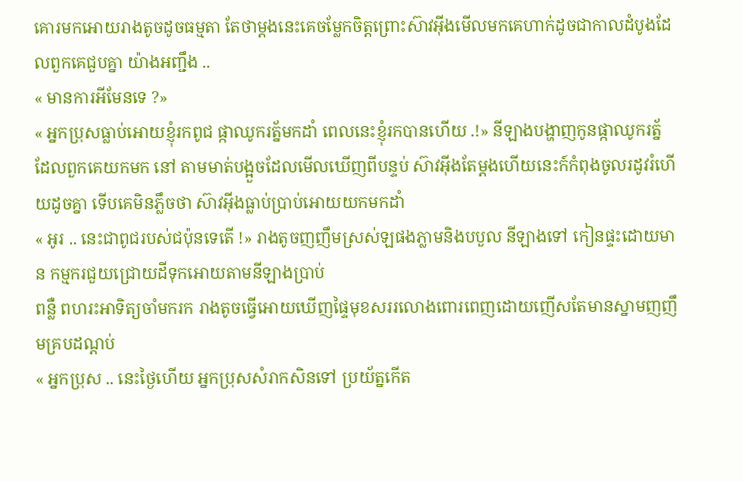គោរមកអោយរាងតូចដូចធម្មតា តែថាម្តងនេះគេចម្លែកចិត្តព្រោះស៊ាវអុីងមើលមកគេហាក់ដូចជាកាលដំបូងដែលពួកគេជួបគ្នា យ៉ាងអញ្ជឹង ..
« មានការអីមែនទេ ?»
« អ្នកប្រុសធ្លាប់អោយខ្ញុំរកពូជ ផ្កាឈូករត្ន័មកដាំ ពេលនេះខ្ញុំរកបានហើយ .!» នីឡាងបង្ហាញកូនផ្កាឈូករត្ន័ ដែលពួកគេយកមក នៅ តាមមាត់បង្អួចដែលមើលឃើញពីបន្ទប់ ស៊ាវអុីងតែម្តងហើយនេះក៍កំពុងចូលរដូវរំហើយដូចគ្នា ទើបគេមិនភ្លឹចថា ស៊ាវអុីងធ្លាប់ប្រាប់អោយយកមកដាំ
« អូរ .. នេះជាពូជរបស់ជប៉ុនទេតើ !» រាងតូចញញឹមស្រស់ឡផងភ្លាមនិងបបួល នីឡាងទៅ កៀនផ្ទះដោយមាន កម្មករជួយជ្រោយដីទុកអោយតាមនីឡាងប្រាប់
ពន្លឺ ពហរះអាទិត្យចាំមករក រាងតូចធ្វើអោយឃើញផ្ទៃមុខសររលោងពោរពេញដោយញើសតែមានស្នាមញញឹមគ្របដណ្តប់
« អ្នកប្រុស .. នេះថ្ងៃហើយ អ្នកប្រុសសំរាកសិនទៅ ប្រយ័ត្នកើត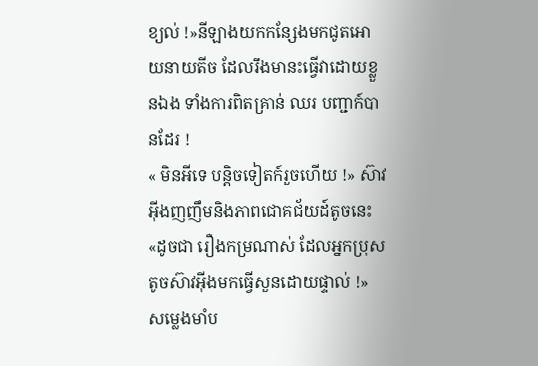ខ្យល់ !»នីឡាងយកកន្សែងមកជូតអោយនាយតីច ដែលរឹងមានះធ្វើវាដោយខ្លួនឯង ទាំងការពិតគ្រាន់ ឈរ បញ្ជាក៍បានដែរ !
« មិនអីទេ បន្តិចទៀតក៍រួចហើយ !» ស៊ាវអុីងញញឹមនិងភាពជោគជ័យដ៍តូចនេះ
«ដូចជា រឿងកម្រណាស់ ដែលអ្នកប្រុសតូចស៊ាវអុីងមកធ្វើសួនដោយផ្ទាល់ !» សម្លេងមាំប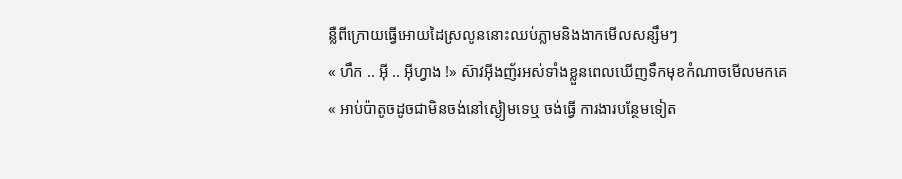ន្លឺពីក្រោយធ្វើអោយដៃស្រលូននោះឈប់ភ្លាមនិងងាកមើលសន្សឹមៗ
« ហឹក .. អុី .. អុីហ្វាង !» ស៊ាវអុីងញ័រអស់ទាំងខ្លួនពេលឃើញទឹកមុខកំណាចមើលមកគេ
« អាប់ប៉ាតូចដូចជាមិនចង់នៅស្ងៀមទេឬ ចង់ធ្វើ ការងារបន្ថែមទៀត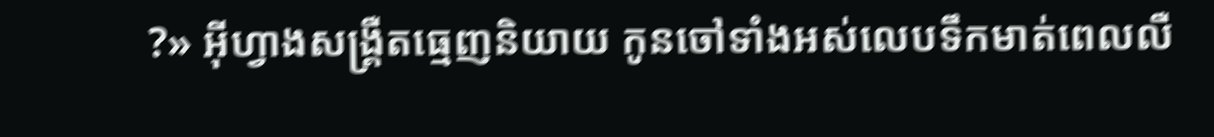?» អុីហ្វាងសង្រ្គឺតធ្មេញនិយាយ កូនចៅទាំងអស់លេបទឹកមាត់ពេលលឺ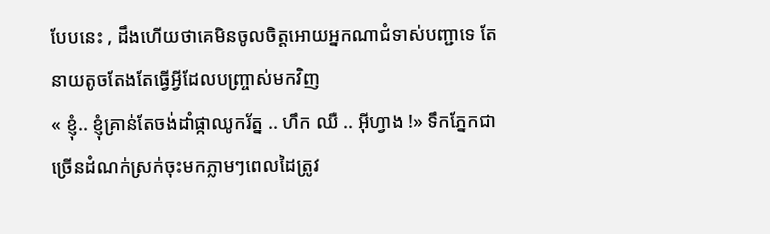បែបនេះ , ដឹងហើយថាគេមិនចូលចិត្តអោយអ្នកណាជំទាស់បញ្ជាទេ តែនាយតូចតែងតែធ្វើអី្វដែលបញ្រ្ចាស់មកវិញ
« ខ្ញុំ.. ខ្ញុំគ្រាន់តែចង់ដាំផ្កាឈូករ័ត្ន .. ហឹក ឈឺ .. អុីហ្វាង !» ទឹកភ្នែកជាច្រើនដំណក់ស្រក់ចុះមកភ្លាមៗពេលដៃត្រូវ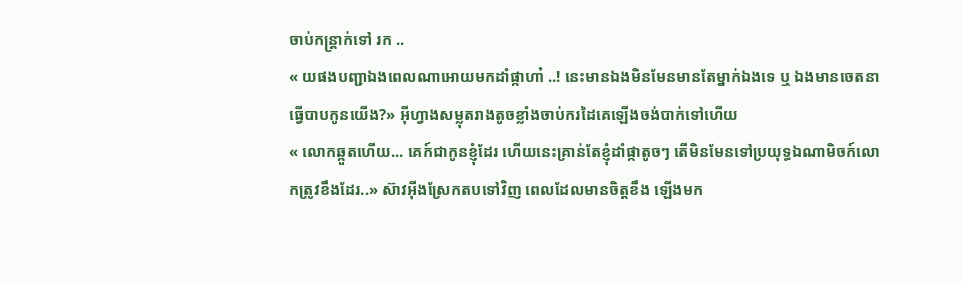ចាប់កន្រ្តាក់ទៅ រក ..
« យផងបញ្ជាឯងពេលណាអោយមកដាំផ្កាហា៎ ..! នេះមានឯងមិនមែនមានតែម្នាក់ឯងទេ ឬ ឯងមានចេតនាធ្វើបាបកូនយើង?» អុីហ្វាងសម្លុតរាងតូចខ្លាំងចាប់ករដៃគេឡើងចង់បាក់ទៅហើយ
« លោកឆ្កួតហើយ... គេក៍ជាកូនខ្ញុំដែរ ហើយនេះគ្រាន់តែខ្ញុំដាំផ្កាតូចៗ តើមិនមែនទៅប្រយុទ្ធឯណាមិចក៍លោកត្រូវខឹងដែរ..» ស៊ាវអុីងស្រែកតបទៅវិញ ពេលដែលមានចិត្តខឹង ឡើងមក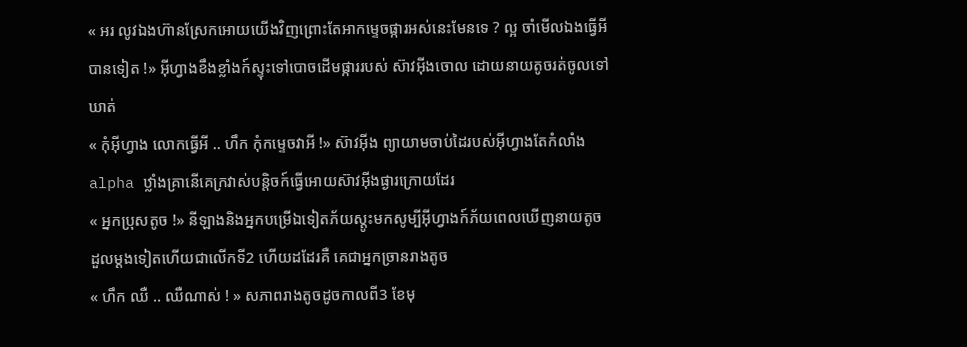« អរ លូវឯងហ៊ានស្រែកអោយយើងវិញព្រោះតែអាកម្ទេចផ្ការអស់នេះមែនទេ ? ល្អ ចាំមើលឯងធ្វើអីបានទៀត !» អុីហ្វាងខឹងខ្លាំងក៍ស្ទុះទៅបោចដើមផ្ការរបស់ ស៊ាវអុីងចោល ដោយនាយតូចរត់ចូលទៅឃាត់
« កុំអុីហ្វាង លោកធ្វើអី .. ហឹក កុំកម្ទេចវាអី !» ស៊ាវអុីង ព្យាយាមចាប់ដៃរបស់អុីហ្វាងតែកំលាំង alpha ឋ្លាំងគ្រានើគេក្រវាស់បន្តិចក៍ធ្វើអោយស៊ាវអុីងផ្ងារក្រោយដែរ
« អ្នកប្រុសតូច !» នីឡាងនិងអ្នកបម្រើឯទៀតភ័យស្តូះមកសូម្បីអុីហ្វាងក៍ភ័យពេលឃើញនាយតូចដួលម្តងទៀតហើយជាលើកទី2 ហើយដដែរគឺ គេជាអ្នកច្រានរាងតូច
« ហឹក ឈឺ .. ឈឺណាស់ ! » សភាពរាងតូចដូចកាលពី3 ខែមុ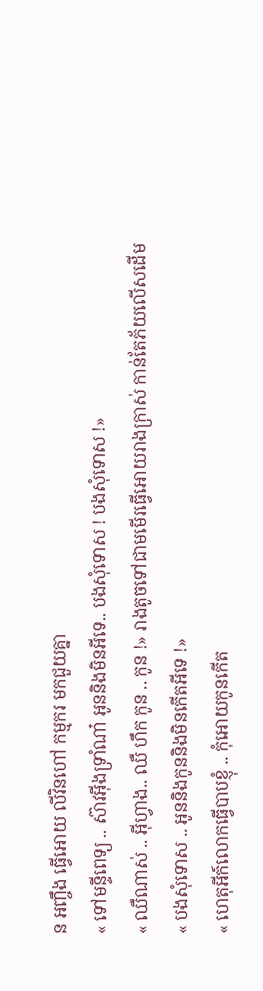ន អញ្ចឹង ធ្វើអោយ លីវិនហៅ កម្មករ មកជួយគ្នា
« ទៅមន្ទីពេទ្យ .. ស៊ាវអុីងទ្រាំណា៎ អូននិងមិនអីទេ.. បងសុំទោស ! បងសុំទោស !»
« ឈឺណាស់ .. អុីហ្វាង.. ឈឺ ហឹក កូន .. កូន !» រាងតូចទៅជាមមើរធ្វើអោយរាងក្រាស់ កាន់តែភ័យលើសដើម
« បងសុំទោស .. អូននិងកូននិងមិនកើតអីទេ !»
« ហេតុអីក៍លោកធ្វើបាបខ្ញុំ .. កុំអោយកូនកើត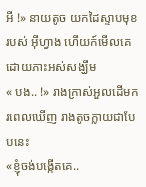អី !» នាយតូច យកដៃស្ទាបមុខរបស់ អុីហ្វាង ហើយក៍មើលគេដោយភាះអស់សង្ឃឹម
« បង.. !» រាងក្រាស់អួលដើមករពេលឃើញ រាងតូចក្លាយជាបែបនេះ
«ខ្ញុំចង់បង្កើតគេ..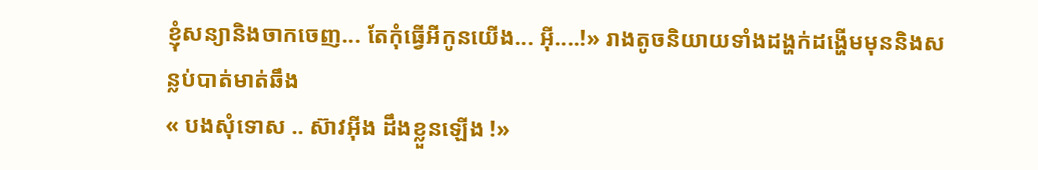ខ្ញុំសន្យានិងចាកចេញ... តែកុំធ្វើអីកូនយើង... អុី....!» រាងតូចនិយាយទាំងដង្ហក់ដង្ហើមមុននិងសន្លប់បាត់មាត់ឆឹង
« បងសុំទោស .. ស៊ាវអុីង ដឹងខ្លួនឡើង !»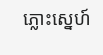ភ្លោះស្នេហ៍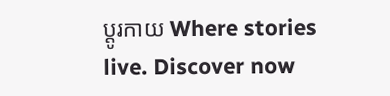ប្តូរកាយ Where stories live. Discover now